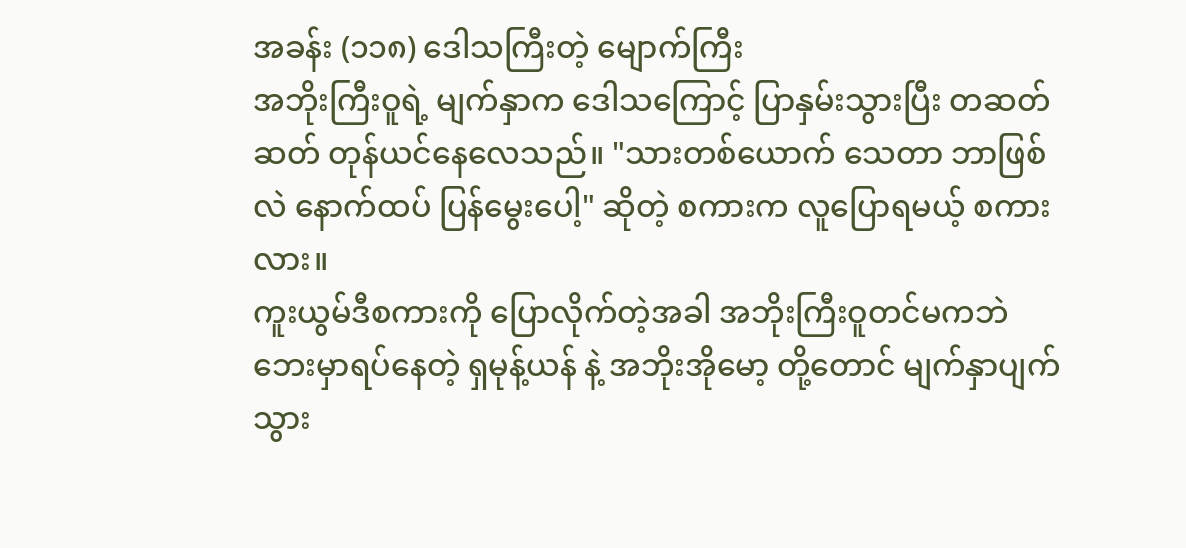အခန်း (၁၁၈) ဒေါသကြီးတဲ့ မျောက်ကြီး
အဘိုးကြီးဝူရဲ့ မျက်နှာက ဒေါသကြောင့် ပြာနှမ်းသွားပြီး တဆတ်ဆတ် တုန်ယင်နေလေသည်။ "သားတစ်ယောက် သေတာ ဘာဖြစ်လဲ နောက်ထပ် ပြန်မွေးပေါ့" ဆိုတဲ့ စကားက လူပြောရမယ့် စကားလား။
ကူးယွမ်ဒီစကားကို ပြောလိုက်တဲ့အခါ အဘိုးကြီးဝူတင်မကဘဲ ဘေးမှာရပ်နေတဲ့ ရှမုန့်ယန် နဲ့ အဘိုးအိုမော့ တို့တောင် မျက်နှာပျက်သွား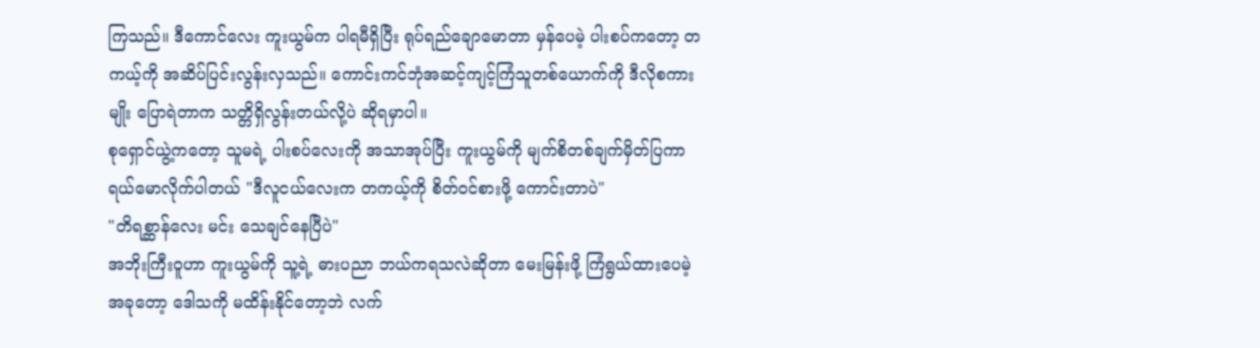ကြသည်။ ဒီကောင်လေး ကူးယွမ်က ပါရမီရှိပြီး ရုပ်ရည်ချောမောတာ မှန်ပေမဲ့ ပါးစပ်ကတော့ တကယ့်ကို အဆိပ်ပြင်းလွန်းလှသည်။ ကောင်းကင်ဘုံအဆင့်ကျင့်ကြံသူတစ်ယောက်ကို ဒီလိုစကားမျိုး ပြောရဲတာက သတ္တိရှိလွန်းတယ်လို့ပဲ ဆိုရမှာပါ။
စုရှောင်ယွဲ့ကတော့ သူမရဲ့ ပါးစပ်လေးကို အသာအုပ်ပြီး ကူးယွမ်ကို မျက်စိတစ်ချက်မှိတ်ပြကာ ရယ်မောလိုက်ပါတယ် "ဒီလူငယ်လေးက တကယ့်ကို စိတ်ဝင်စားဖို့ ကောင်းတာပဲ"
"တိရစ္ဆာန်လေး မင်း သေချင်နေပြီပဲ"
အဘိုးကြီးဝူဟာ ကူးယွမ်ကို သူ့ရဲ့ ဓားပညာ ဘယ်ကရသလဲဆိုတာ မေးမြန်းဖို့ ကြံရွယ်ထားပေမဲ့ အခုတော့ ဒေါသကို မထိန်းနိုင်တော့ဘဲ လက်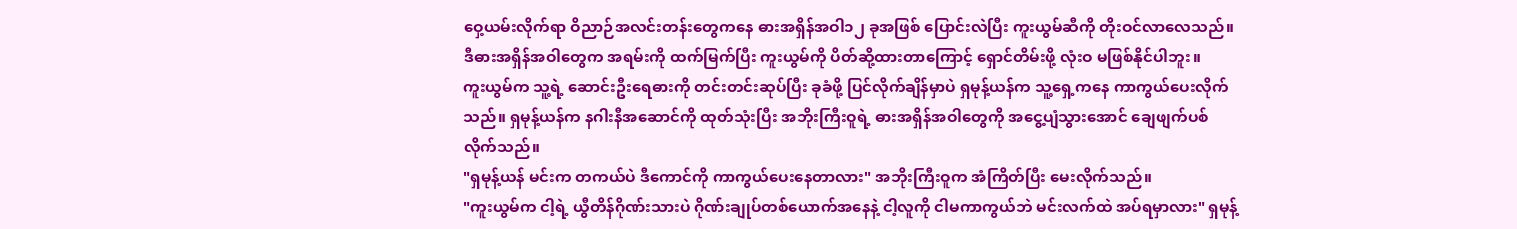ဝှေ့ယမ်းလိုက်ရာ ဝိညာဉ်အလင်းတန်းတွေကနေ ဓားအရှိန်အဝါ၁၂ ခုအဖြစ် ပြောင်းလဲပြီး ကူးယွမ်ဆီကို တိုးဝင်လာလေသည်။ ဒီဓားအရှိန်အဝါတွေက အရမ်းကို ထက်မြက်ပြီး ကူးယွမ်ကို ပိတ်ဆို့ထားတာကြောင့် ရှောင်တိမ်းဖို့ လုံးဝ မဖြစ်နိုင်ပါဘူး။
ကူးယွမ်က သူ့ရဲ့ ဆောင်းဦးရေဓားကို တင်းတင်းဆုပ်ပြီး ခုခံဖို့ ပြင်လိုက်ချိန်မှာပဲ ရှမုန့်ယန်က သူ့ရှေ့ကနေ ကာကွယ်ပေးလိုက်သည်။ ရှမုန့်ယန်က နဂါးနီအဆောင်ကို ထုတ်သုံးပြီး အဘိုးကြီးဝူရဲ့ ဓားအရှိန်အဝါတွေကို အငွေ့ပျံသွားအောင် ချေဖျက်ပစ်လိုက်သည်။
"ရှမုန့်ယန် မင်းက တကယ်ပဲ ဒီကောင်ကို ကာကွယ်ပေးနေတာလား" အဘိုးကြီးဝူက အံကြိတ်ပြီး မေးလိုက်သည်။
"ကူးယွမ်က ငါ့ရဲ့ ယွီတိန်ဂိုဏ်းသားပဲ ဂိုဏ်းချုပ်တစ်ယောက်အနေနဲ့ ငါ့လူကို ငါမကာကွယ်ဘဲ မင်းလက်ထဲ အပ်ရမှာလား" ရှမုန့်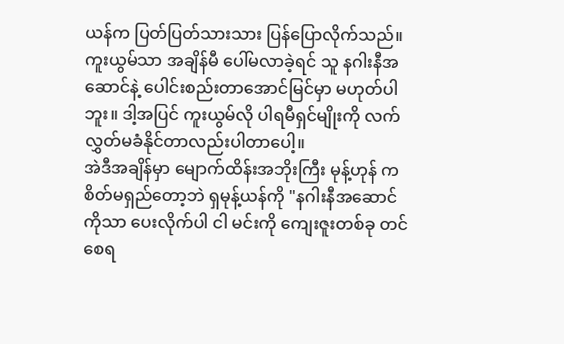ယန်က ပြတ်ပြတ်သားသား ပြန်ပြောလိုက်သည်။ ကူးယွမ်သာ အချိန်မီ ပေါ်မလာခဲ့ရင် သူ နဂါးနီအဆောင်နဲ့ ပေါင်းစည်းတာအောင်မြင်မှာ မဟုတ်ပါဘူး။ ဒါ့အပြင် ကူးယွမ်လို ပါရမီရှင်မျိုးကို လက်လွှတ်မခံနိုင်တာလည်းပါတာပေါ့။
အဲဒီအချိန်မှာ မျောက်ထိန်းအဘိုးကြီး မုန့်ဟုန် က စိတ်မရှည်တော့ဘဲ ရှမုန့်ယန်ကို "နဂါးနီအဆောင်ကိုသာ ပေးလိုက်ပါ ငါ မင်းကို ကျေးဇူးတစ်ခု တင်စေရ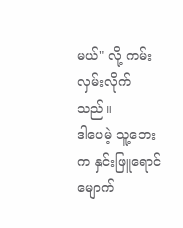မယ်" လို့ ကမ်းလှမ်းလိုက်သည်။
ဒါပေမဲ့ သူ့ဘေးက နှင်းဖြူရောင်မျောက်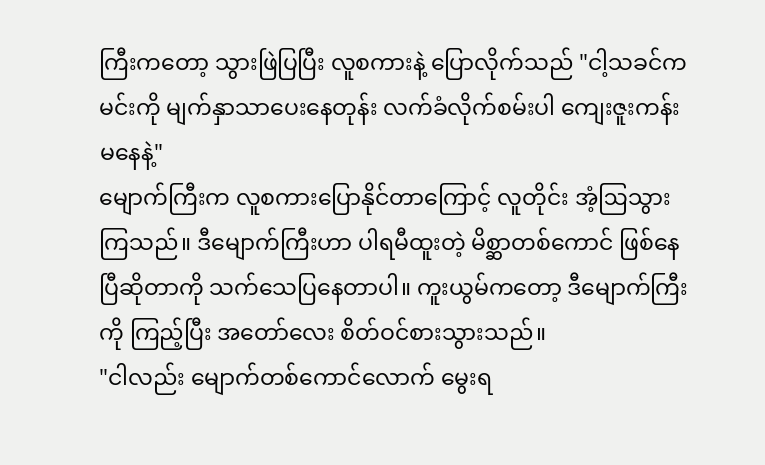ကြီးကတော့ သွားဖြဲပြပြီး လူစကားနဲ့ ပြောလိုက်သည် "ငါ့သခင်က မင်းကို မျက်နှာသာပေးနေတုန်း လက်ခံလိုက်စမ်းပါ ကျေးဇူးကန်းမနေနဲ့"
မျောက်ကြီးက လူစကားပြောနိုင်တာကြောင့် လူတိုင်း အံ့ဩသွားကြသည်။ ဒီမျောက်ကြီးဟာ ပါရမီထူးတဲ့ မိစ္ဆာတစ်ကောင် ဖြစ်နေပြီဆိုတာကို သက်သေပြနေတာပါ။ ကူးယွမ်ကတော့ ဒီမျောက်ကြီးကို ကြည့်ပြီး အတော်လေး စိတ်ဝင်စားသွားသည်။
"ငါလည်း မျောက်တစ်ကောင်လောက် မွေးရ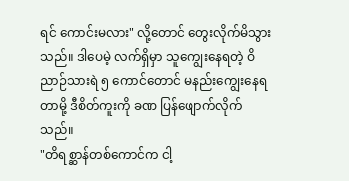ရင် ကောင်းမလား" လို့တောင် တွေးလိုက်မိသွားသည်။ ဒါပေမဲ့ လက်ရှိမှာ သူကျွေးနေရတဲ့ ဝိညာဉ်သားရဲ ၅ ကောင်တောင် မနည်းကျွေးနေရတာမို့ ဒီစိတ်ကူးကို ခဏ ပြန်ဖျောက်လိုက်သည်။
"တိရစ္ဆာန်တစ်ကောင်က ငါ့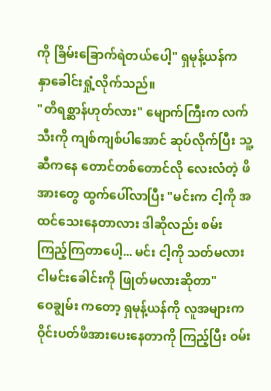ကို ခြိမ်းခြောက်ရဲတယ်ပေါ့" ရှမုန့်ယန်က နှာခေါင်းရှုံ့လိုက်သည်။
"တိရစ္ဆာန်ဟုတ်လား" မျောက်ကြီးက လက်သီးကို ကျစ်ကျစ်ပါအောင် ဆုပ်လိုက်ပြီး သူ့ဆီကနေ တောင်တစ်တောင်လို လေးလံတဲ့ ဖိအားတွေ ထွက်ပေါ်လာပြီး "မင်းက ငါ့ကို အထင်သေးနေတာလား ဒါဆိုလည်း စမ်းကြည့်ကြတာပေါ့... မင်း ငါ့ကို သတ်မလား ငါမင်းခေါင်းကို ဖြုတ်မလားဆိုတာ"
ဝေချွမ်း ကတော့ ရှမုန့်ယန်ကို လူအများက ဝိုင်းပတ်ဖိအားပေးနေတာကို ကြည့်ပြီး ဝမ်း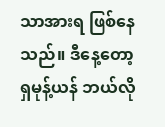သာအားရ ဖြစ်နေသည်။ ဒီနေ့တော့ ရှမုန့်ယန် ဘယ်လို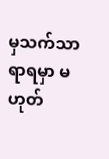မှသက်သာရာရမှာ မဟုတ်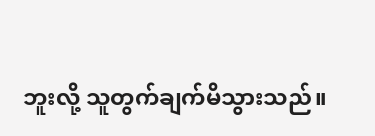ဘူးလို့ သူတွက်ချက်မိသွားသည်။